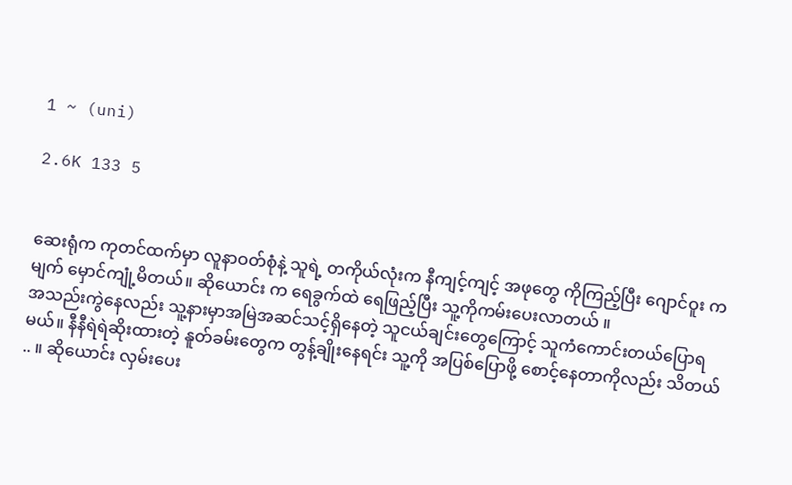1 ~ (uni)

2.6K 133 5


ဆေးရုံက ကုတင်ထက်မှာ လူနာဝတ်စုံနဲ့ သူရဲ့ တကိုယ်လုံးက နီကျင့်ကျင့် အဖုတွေ ကိုကြည့်ပြီး ဂျောင်ဝူး က မျက် မှောင်ကျုံ့မိတယ်။ ဆိုယောင်း က ရေခွက်ထဲ ရေဖြည့်ပြီး သူ့ကိုကမ်းပေးလာတယ် ။
အသည်းကွဲနေလည်း သူ့နားမှာအမြဲအဆင်သင့်ရှိနေတဲ့ သူငယ်ချင်းတွေကြောင့် သူကံကောင်းတယ်ပြောရမယ်။ နီနီရဲရဲဆိုးထားတဲ့ နူတ်ခမ်းတွေက တွန့်ချိုးနေရင်း သူ့ကို အပြစ်ပြောဖို့ စောင့်နေတာကိုလည်း သိတယ်  .. ။ ဆိုယောင်း လှမ်းပေး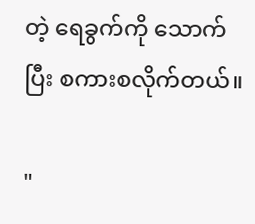တဲ့ ရေခွက်ကို သောက်ပြီး စကားစလိုက်တယ်။

"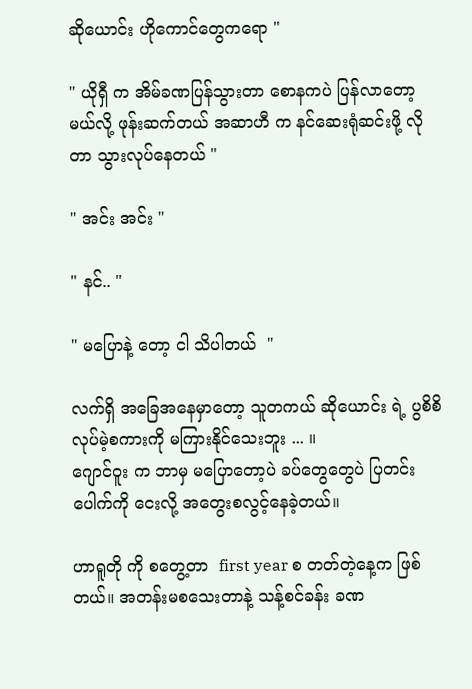ဆိုယောင်း ဟိုကောင်တွေကရော "

" ယိုရှီ က အိမ်ခဏပြန်သွားတာ စောနကပဲ ပြန်လာတော့မယ်လို့ ဖုန်းဆက်တယ် အဆာဟီ က နင်ဆေးရုံဆင်းဖို့ လိုတာ သွားလုပ်နေတယ် "

" အင်း အင်း "

" နင်.. "

" မပြောနဲ့ တော့ ငါ သိပါတယ်  "

လက်ရှိ အခြေအနေမှာတော့ သူတကယ် ဆိုယောင်း ရဲ့ ပွစိစိလုပ်မဲ့စကားကို မကြားနိုင်သေးဘူး ... ။
ဂျောင်ဝူး က ဘာမှ မပြောတော့ပဲ ခပ်တွေတွေပဲ ပြတင်းပေါက်ကို ငေးလို့ အတွေးစလွင့်နေခဲ့တယ်။

ဟာရူတို ကို စတွေ့တာ  first year စ တတ်တဲ့နေ့က ဖြစ်တယ်။ အတန်းမစသေးတာနဲ့ သန့်စင်ခန်း ခဏ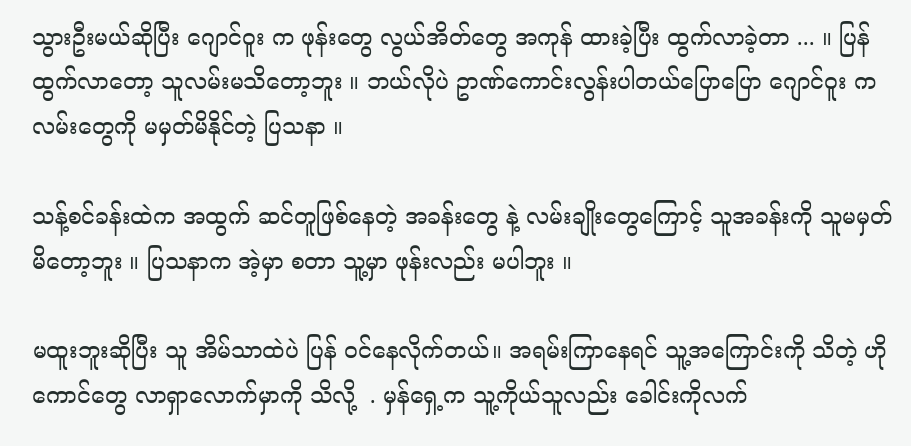သွားဦးမယ်ဆိုပြီး ဂျောင်ဝူး က ဖုန်းတွေ လွယ်အိတ်တွေ အကုန် ထားခဲ့ပြီး ထွက်လာခဲ့တာ ... ။ ပြန်ထွက်လာတော့ သူလမ်းမသိတော့ဘူး ။ ဘယ်လိုပဲ ဥာဏ်ကောင်းလွန်းပါတယ်ပြောပြော ဂျောင်ဝူး က လမ်းတွေကို မမှတ်မိနိုင်တဲ့ ပြသနာ ။

သန့်စင်ခန်းထဲက အထွက် ဆင်တူဖြစ်နေတဲ့ အခန်းတွေ နဲ့ လမ်းချိုးတွေကြောင့် သူအခန်းကို သူမမှတ်မိတော့ဘူး ။ ပြသနာက အဲ့မှာ စတာ သူ့မှာ ဖုန်းလည်း မပါဘူး ။

မထူးဘူးဆိုပြီး သူ အိမ်သာထဲပဲ ပြန် ဝင်နေလိုက်တယ်။ အရမ်းကြာနေရင် သူ့အကြောင်းကို သိတဲ့ ဟိုကောင်တွေ လာရှာလောက်မှာကို သိလို့  . မှန်ရှေ့က သူ့ကိုယ်သူလည်း ခေါင်းကိုလက်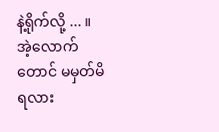နဲ့ရိုက်လို့ ... ။ အဲ့လောက် တောင် မမှတ်မိရလား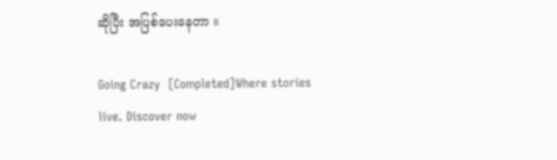ဆိုပြီး အပြစ်ပေးနေတာ ။

Going Crazy  [Completed]Where stories live. Discover now